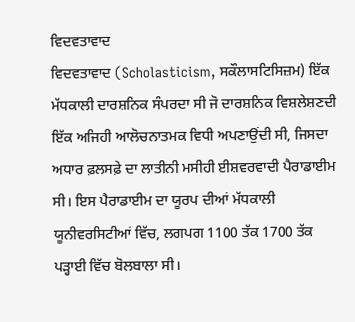ਵਿਦਵਤਾਵਾਦ
ਵਿਦਵਤਾਵਾਦ (Scholasticism, ਸਕੌਲਾਸਟਿਸਿਜ਼ਮ) ਇੱਕ ਮੱਧਕਾਲੀ ਦਾਰਸ਼ਨਿਕ ਸੰਪਰਦਾ ਸੀ ਜੋ ਦਾਰਸ਼ਨਿਕ ਵਿਸ਼ਲੇਸ਼ਣਦੀ ਇੱਕ ਅਜਿਹੀ ਆਲੋਚਨਾਤਮਕ ਵਿਧੀ ਅਪਣਾਉਂਦੀ ਸੀ, ਜਿਸਦਾ ਅਧਾਰ ਫ਼ਲਸਫ਼ੇ ਦਾ ਲਾਤੀਨੀ ਮਸੀਹੀ ਈਸ਼ਵਰਵਾਦੀ ਪੈਰਾਡਾਈਮ ਸੀ। ਇਸ ਪੈਰਾਡਾਈਮ ਦਾ ਯੂਰਪ ਦੀਆਂ ਮੱਧਕਾਲੀ ਯੂਨੀਵਰਸਿਟੀਆਂ ਵਿੱਚ, ਲਗਪਗ 1100 ਤੱਕ 1700 ਤੱਕ ਪੜ੍ਹਾਈ ਵਿੱਚ ਬੋਲਬਾਲਾ ਸੀ।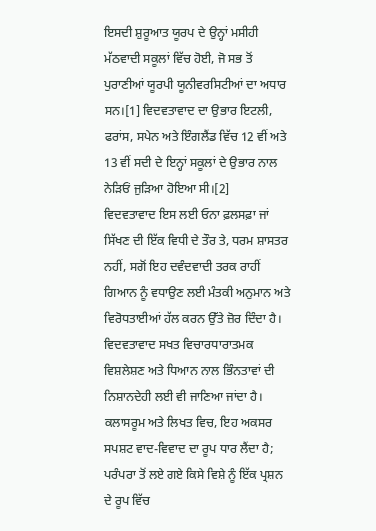ਇਸਦੀ ਸ਼ੁਰੂਆਤ ਯੂਰਪ ਦੇ ਉਨ੍ਹਾਂ ਮਸੀਹੀ ਮੱਠਵਾਦੀ ਸਕੂਲਾਂ ਵਿੱਚ ਹੋਈ, ਜੋ ਸਭ ਤੋਂ ਪੁਰਾਣੀਆਂ ਯੂਰਪੀ ਯੂਨੀਵਰਸਿਟੀਆਂ ਦਾ ਅਧਾਰ ਸਨ।[1] ਵਿਦਵਤਾਵਾਦ ਦਾ ਉਭਾਰ ਇਟਲੀ, ਫਰਾਂਸ, ਸਪੇਨ ਅਤੇ ਇੰਗਲੈਂਡ ਵਿੱਚ 12 ਵੀਂ ਅਤੇ 13 ਵੀਂ ਸਦੀ ਦੇ ਇਨ੍ਹਾਂ ਸਕੂਲਾਂ ਦੇ ਉਭਾਰ ਨਾਲ ਨੇੜਿਓਂ ਜੁੜਿਆ ਹੋਇਆ ਸੀ।[2]
ਵਿਦਵਤਾਵਾਦ ਇਸ ਲਈ ਓਨਾ ਫ਼ਲਸਫ਼ਾ ਜਾਂ ਸਿੱਖਣ ਦੀ ਇੱਕ ਵਿਧੀ ਦੇ ਤੌਰ ਤੇ, ਧਰਮ ਸ਼ਾਸਤਰ ਨਹੀਂ, ਸਗੋਂ ਇਹ ਦਵੰਦਵਾਦੀ ਤਰਕ ਰਾਹੀਂ ਗਿਆਨ ਨੂੰ ਵਧਾਉਣ ਲਈ ਮੰਤਕੀ ਅਨੁਮਾਨ ਅਤੇ ਵਿਰੋਧਤਾਈਆਂ ਹੱਲ ਕਰਨ ਉੱਤੇ ਜ਼ੋਰ ਦਿੰਦਾ ਹੈ। ਵਿਦਵਤਾਵਾਦ ਸਖਤ ਵਿਚਾਰਧਾਰਾਤਮਕ ਵਿਸ਼ਲੇਸ਼ਣ ਅਤੇ ਧਿਆਨ ਨਾਲ ਭਿੰਨਤਾਵਾਂ ਦੀ ਨਿਸ਼ਾਨਦੇਹੀ ਲਈ ਵੀ ਜਾਣਿਆ ਜਾਂਦਾ ਹੈ। ਕਲਾਸਰੂਮ ਅਤੇ ਲਿਖਤ ਵਿਚ, ਇਹ ਅਕਸਰ ਸਪਸ਼ਟ ਵਾਦ-ਵਿਵਾਦ ਦਾ ਰੂਪ ਧਾਰ ਲੈਂਦਾ ਹੈ; ਪਰੰਪਰਾ ਤੋਂ ਲਏ ਗਏ ਕਿਸੇ ਵਿਸ਼ੇ ਨੂੰ ਇੱਕ ਪ੍ਰਸ਼ਨ ਦੇ ਰੂਪ ਵਿੱਚ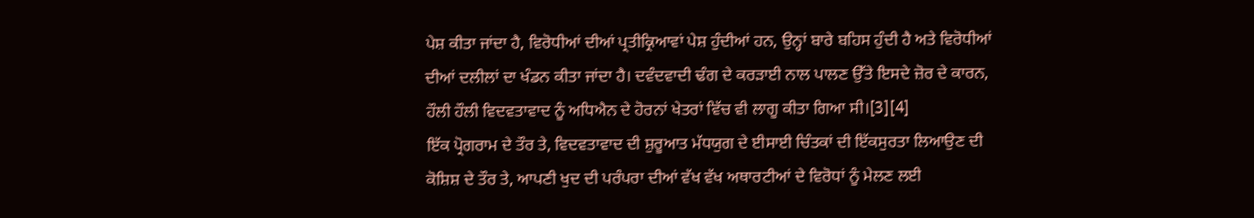ਪੇਸ਼ ਕੀਤਾ ਜਾਂਦਾ ਹੈ, ਵਿਰੋਧੀਆਂ ਦੀਆਂ ਪ੍ਰਤੀਕ੍ਰਿਆਵਾਂ ਪੇਸ਼ ਹੁੰਦੀਆਂ ਹਨ, ਉਨ੍ਹਾਂ ਬਾਰੇ ਬਹਿਸ ਹੁੰਦੀ ਹੈ ਅਤੇ ਵਿਰੋਧੀਆਂ ਦੀਆਂ ਦਲੀਲਾਂ ਦਾ ਖੰਡਨ ਕੀਤਾ ਜਾਂਦਾ ਹੈ। ਦਵੰਦਵਾਦੀ ਢੰਗ ਦੇ ਕਰੜਾਈ ਨਾਲ ਪਾਲਣ ਉੱਤੇ ਇਸਦੇ ਜ਼ੋਰ ਦੇ ਕਾਰਨ, ਹੌਲੀ ਹੌਲੀ ਵਿਦਵਤਾਵਾਦ ਨੂੰ ਅਧਿਐਨ ਦੇ ਹੋਰਨਾਂ ਖੇਤਰਾਂ ਵਿੱਚ ਵੀ ਲਾਗੂ ਕੀਤਾ ਗਿਆ ਸੀ।[3][4]
ਇੱਕ ਪ੍ਰੋਗਰਾਮ ਦੇ ਤੌਰ ਤੇ, ਵਿਦਵਤਾਵਾਦ ਦੀ ਸ਼ੁਰੂਆਤ ਮੱਧਯੁਗ ਦੇ ਈਸਾਈ ਚਿੰਤਕਾਂ ਦੀ ਇੱਕਸੁਰਤਾ ਲਿਆਉਣ ਦੀ ਕੋਸ਼ਿਸ਼ ਦੇ ਤੌਰ ਤੇ, ਆਪਣੀ ਖੁਦ ਦੀ ਪਰੰਪਰਾ ਦੀਆਂ ਵੱਖ ਵੱਖ ਅਥਾਰਟੀਆਂ ਦੇ ਵਿਰੋਧਾਂ ਨੂੰ ਮੇਲਣ ਲਈ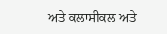ਅਤੇ ਕਲਾਸੀਕਲ ਅਤੇ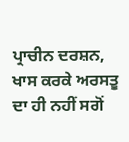ਪ੍ਰਾਚੀਨ ਦਰਸ਼ਨ, ਖਾਸ ਕਰਕੇ ਅਰਸਤੂ ਦਾ ਹੀ ਨਹੀਂ ਸਗੋਂ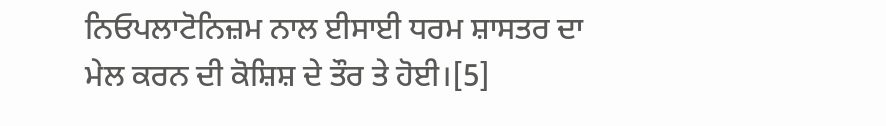ਨਿਓਪਲਾਟੋਨਿਜ਼ਮ ਨਾਲ ਈਸਾਈ ਧਰਮ ਸ਼ਾਸਤਰ ਦਾ ਮੇਲ ਕਰਨ ਦੀ ਕੋਸ਼ਿਸ਼ ਦੇ ਤੌਰ ਤੇ ਹੋਈ।[5]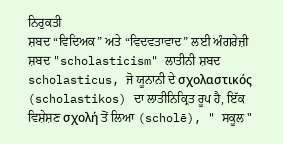ਨਿਰੁਕਤੀ
ਸ਼ਬਦ “ਵਿਦਿਅਕ” ਅਤੇ “ਵਿਦਵਤਾਵਾਦ” ਲਈ ਅੰਗਰੇਜ਼ੀ ਸ਼ਬਦ "scholasticism" ਲਾਤੀਨੀ ਸ਼ਬਦ scholasticus, ਜੋ ਯੂਨਾਨੀ ਦੇ σχολαστικός (scholastikos) ਦਾ ਲਾਤੀਨਿਕ੍ਰਿਤ ਰੂਪ ਹੈ, ਇੱਕ ਵਿਸ਼ੇਸ਼ਣ σχολή ਤੋਂ ਲਿਆ (scholē), " ਸਕੂਲ "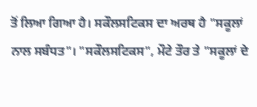ਤੋਂ ਲਿਆ ਗਿਆ ਹੈ। ਸਕੌਲਸਟਿਕਸ ਦਾ ਅਰਥ ਹੈ "ਸਕੂਲਾਂ ਨਾਲ ਸਬੰਧਤ"। "ਸਕੌਲਸਟਿਕਸ", ਮੌਟੇ ਤੌਰ ਤੇ "ਸਕੂਲਾਂ ਦੇ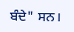ਬੰਦੇ" ਸਨ।